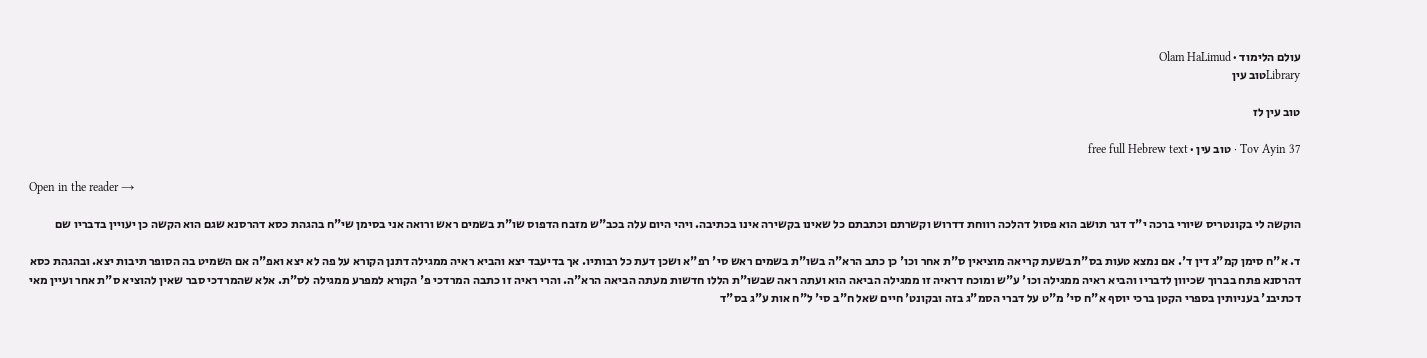עולם הלימוד · Olam HaLimud
Libraryטוב עין

טוב עין לז

Tov Ayin 37 · טוב עין · free full Hebrew text

Open in the reader →

הוקשה לי בקונטריס שיורי ברכה י"ד דגר תושב הוא פסול דהלכה רווחת דדרוש וקשרתם וכתבתם כל שאינו בקשירה אינו בכתיבה. ויהי היום עלה בכב"ש מזבח הדפוס שו"ת בשמים ראש ורואה אני בסימן שי"ח בהגהת כסא דהרסנא שגם הוא הקשה כן יעויין בדבריו שם

ד. א"ח סימן קמ"ג דין ד'. אם נמצא טעות בס"ת בשעת קריאה מוציאין ס"ת אחר וכו' כן כתב הרא"ה בשו"ת בשמים ראש סי' רפ"א ושכן דעת כל רבותיו. אך בדיעבד יצא והביא ראיה ממגילה דתנן הקורא על פה לא יצא ואפ"ה אם השמיט בה הסופר תיבות יצא. ובהגהת כסא דהרסנא פתח בברוך שכיוון לדבריו והביא ראיה ממגילה וכו' ע"ש ומוכח דראיה זו ממגילה הביאה הוא ועתה ראה שבשו"ת הללו חדשות מעתה הביאה הרא"ה. והרי ראיה זו כתבה המרדכי פ' הקורא למפרע ממגילה לס"ת. אלא שהמרדכי סבר שאין להוציא ס"ת אחר ועיין מאי דכתיבנ' בעניותין בספרי הקטן ברכי יוסף א"ח סי' מ"ט על דברי הסמ"ג בזה ובקונט' חיים שאל ח"ב סי' ל"ח אות ע"ג בס"ד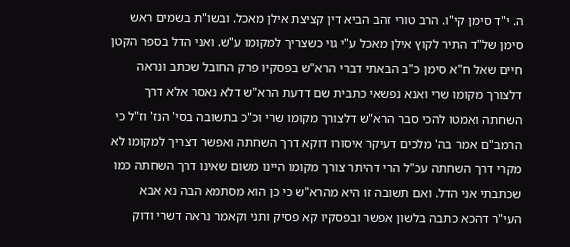ה. י"ד סימן קי"ו. הרב טורי זהב הביא דין קציצת אילן מאכל. ובשו"ת בשמים ראש סימן של"ד התיר לקוץ אילן מאכל ע"י גוי כשצריך למקומו ע"ש. ואני הדל בספר הקטן חיים שאל ח"א סימן כ"ב הבאתי דברי הרא"ש בפסקיו פרק החובל שכתב ונראה דלצורך מקומו שרי ואנא נפשאי כתבית שם דדעת הרא"ש דלא נאסר אלא דרך השחתה ואמטו להכי סבר הרא"ש דלצורך מקומו שרי וכ"כ בתשובה בסי' הנז' וז"ל כי הרמב"ם אמר בה' מלכים דעיקר איסורו דוקא דרך השחתה ואפשר דצריך למקומו לא מקרי דרך השחתה עכ"ל הרי דהיתר צורך מקומו היינו משום שאינו דרך השחתה כמו שכתבתי אני הדל. ואם תשובה זו היא מהרא"ש כי כן הוא מסתמא הבה נא אבא העי"ר דהכא כתבה בלשון אפשר ובפסקיו קא פסיק ותני וקאמר נראה דשרי ודוק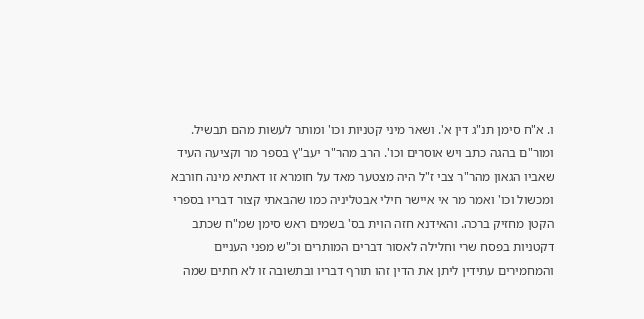ו. א"ח סימן תנ"ג דין א'. ושאר מיני קטניות וכו' ומותר לעשות מהם תבשיל. ומור"ם בהגה כתב ויש אוסרים וכו'. הרב מהר"ר יעב"ץ בספר מר וקציעה העיד שאביו הגאון מהר"ר צבי ז"ל היה מצטער מאד על חומרא זו דאתיא מינה חורבא ומכשול וכו' ואמר מר אי איישר חילי אבטליניה כמו שהבאתי קצור דבריו בספרי הקטן מחזיק ברכה. והאידנא חזה הוית בס' בשמים ראש סימן שמ"ח שכתב דקטניות בפסח שרי וחלילה לאסור דברים המותרים וכ"ש מפני העניים והמחמירים עתידין ליתן את הדין זהו תורף דבריו ובתשובה זו לא חתים שמה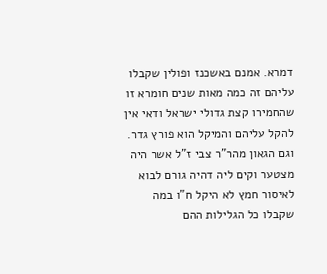דמרא. אמנם באשכנז ופולין שקבלו עליהם זה כמה מאות שנים חומרא זו שהחמירו קצת גדולי ישראל ודאי אין להקל עליהם והמיקל הוא פורץ גדר. וגם הגאון מהר"ר צבי ז"ל אשר היה מצטער וקים ליה דהיה גורם לבוא לאיסור חמץ לא היקל ח"ו במה שקבלו כל הגלילות ההם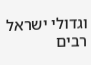וגדולי ישראל רבים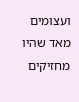ועצומים מאד שהיו מחזיקים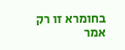בחומרא זו רק אמר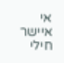אי איישר חילי